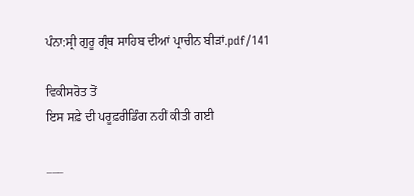ਪੰਨਾ:ਸ੍ਰੀ ਗੁਰੂ ਗ੍ਰੰਥ ਸਾਹਿਬ ਦੀਆਂ ਪ੍ਰਾਚੀਨ ਬੀੜਾਂ.pdf/141

ਵਿਕੀਸਰੋਤ ਤੋਂ
ਇਸ ਸਫ਼ੇ ਦੀ ਪਰੂਫ਼ਰੀਡਿੰਗ ਨਹੀਂ ਕੀਤੀ ਗਈ

___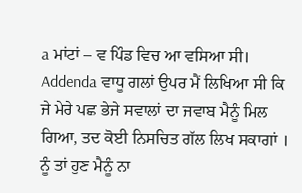a ਮਾਂਟਾਂ – ਵ ਪਿੰਡ ਵਿਚ ਆ ਵਸਿਆ ਸੀ। Addenda ਵਾਧੂ ਗਲਾਂ ਉਪਰ ਮੈਂ ਲਿਖਿਆ ਸੀ ਕਿ ਜੇ ਮੇਰੇ ਪਛ ਭੇਜੇ ਸਵਾਲਾਂ ਦਾ ਜਵਾਬ ਮੈਨੂੰ ਮਿਲ ਗਿਆ, ਤਦ ਕੋਈ ਨਿਸਚਿਤ ਗੱਲ ਲਿਖ ਸਕਾਗਾਂ । ਨੂੰ ਤਾਂ ਹੁਣ ਮੈਨੂੰ ਨਾ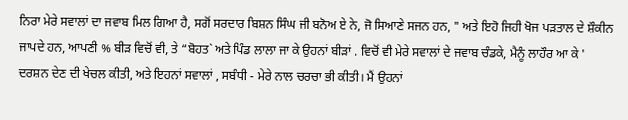ਨਿਰਾ ਮੇਰੇ ਸਵਾਲਾਂ ਦਾ ਜਵਾਬ ਮਿਲ ਗਿਆ ਹੈ, ਸਗੋਂ ਸਰਦਾਰ ਬਿਸ਼ਨ ਸਿੰਘ ਜੀ ਬਨੋਅ ਏ ਨੇ, ਜੋ ਸਿਆਣੇ ਸਜਨ ਹਨ, " ਅਤੇ ਇਹੋ ਜਿਹੀ ਖੋਜ ਪੜਤਾਲ ਦੇ ਸ਼ੌਕੀਨ ਜਾਪਦੇ ਹਨ, ਆਪਣੀ % ਬੀੜ ਵਿਚੋਂ ਵੀ, ਤੇ “ਬੋਹਤ` ਅਤੇ ਪਿੰਡ ਲਾਲਾ ਜਾ ਕੇ ਉਹਨਾਂ ਬੀੜਾਂ . ਵਿਚੋਂ ਵੀ ਮੇਰੇ ਸਵਾਲਾਂ ਦੇ ਜਵਾਬ ਚੰਡਕੇ, ਮੈਨੂੰ ਲਾਹੌਰ ਆ ਕੇ ' ਦਰਸ਼ਨ ਦੇਣ ਦੀ ਖੇਚਲ ਕੀਤੀ, ਅਤੇ ਇਹਨਾਂ ਸਵਾਲਾਂ , ਸਬੰਧੀ - ਮੇਰੇ ਨਾਲ ਚਰਚਾ ਭੀ ਕੀਤੀ। ਮੈਂ ਉਹਨਾਂ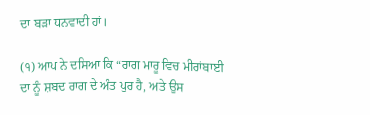ਦਾ ਬੜਾ ਧਨਵਾਦੀ ਹਾਂ।

(੧) ਆਪ ਨੇ ਦਸਿਆ ਕਿ “ਰਾਗ ਮਾਰੂ ਵਿਚ ਮੀਰਾਂਬਾਈ ਦਾ ਨੂੰ ਸ਼ਬਦ ਰਾਗ ਦੇ ਅੰਤ ਪੁਰ ਹੈ, ਅਤੇ ਉਸ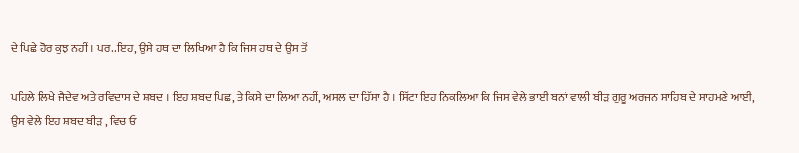ਦੇ ਪਿਛੇ ਹੋਰ ਕੁਝ ਨਹੀਂ । ਪਰ..ਇਹ, ਉਸੇ ਹਥ ਦਾ ਲਿਖਿਆ ਹੈ ਕਿ ਜਿਸ ਹਥ ਦੇ ਉਸ ਤੋਂ

ਪਹਿਲੇ ਲਿਖੇ ਜੈਦੇਵ ਅਤੇ ਰਵਿਦਾਸ ਦੇ ਸ਼ਬਦ । ਇਹ ਸ਼ਬਦ ਪਿਛ, ਤੇ ਕਿਸੇ ਦਾ ਲਿਆ ਨਹੀਂ, ਅਸਲ ਦਾ ਹਿੱਸਾ ਹੈ । ਸਿੱਟਾ ਇਹ ਨਿਕਲਿਆ ਕਿ ਜਿਸ ਵੇਲੇ ਭਾਈ ਬਨਾਂ ਵਾਲੀ ਬੀੜ ਗੁਰੂ ਅਰਜਨ ਸਾਹਿਬ ਦੇ ਸਾਹਮਣੇ ਆਈ, ਉਸ ਵੇਲੇ ਇਹ ਸ਼ਬਦ ਬੀੜ , ਵਿਚ ਓ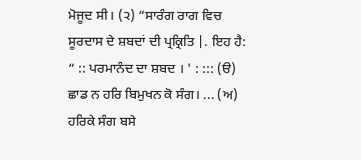ਮੋਜੂਦ ਸੀ। (੨) “ਸਾਰੰਗ ਰਾਗ ਵਿਚ ਸੂਰਦਾਸ ਦੇ ਸ਼ਬਦਾਂ ਦੀ ਪ੍ਰਕ੍ਰਿਤਿ |. ਇਹ ਹੈ: “ :: ਪਰਮਾਨੰਦ ਦਾ ਸ਼ਬਦ । ' : ::: (ੳ) ਛਾਡ ਨ ਹਰਿ ਬਿਮੁਖਨ ਕੋ ਸੰਗ। ... (ਅ) ਹਰਿਕੇ ਸੰਗ ਬਸੇ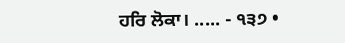ਹਰਿ ਲੋਕਾ। ..... - ੧੩੭ •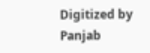Digitized by Panjab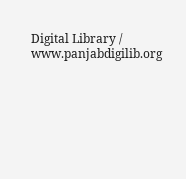Digital Library / www.panjabdigilib.org